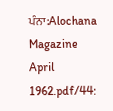ਪੰਨਾ:Alochana Magazine April 1962.pdf/44: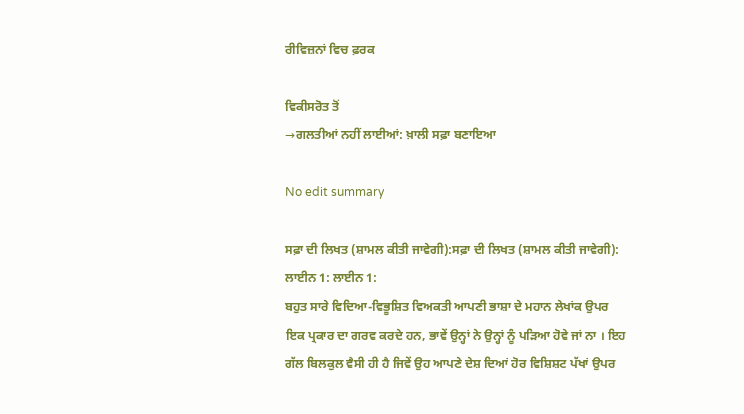ਰੀਵਿਜ਼ਨਾਂ ਵਿਚ ਫ਼ਰਕ

ਵਿਕੀਸਰੋਤ ਤੋਂ
→ਗਲਤੀਆਂ ਨਹੀਂ ਲਾਈਆਂ: ਖ਼ਾਲੀ ਸਫ਼ਾ ਬਣਾਇਆ

No edit summary

ਸਫ਼ਾ ਦੀ ਲਿਖਤ (ਸ਼ਾਮਲ ਕੀਤੀ ਜਾਵੇਗੀ):ਸਫ਼ਾ ਦੀ ਲਿਖਤ (ਸ਼ਾਮਲ ਕੀਤੀ ਜਾਵੇਗੀ):
ਲਾਈਨ 1: ਲਾਈਨ 1:
ਬਹੁਤ ਸਾਰੇ ਵਿਦਿਆ-ਵਿਭੂਸ਼ਿਤ ਵਿਅਕਤੀ ਆਪਣੀ ਭਾਸ਼ਾ ਦੇ ਮਹਾਨ ਲੇਖਾਂਕ ਉਪਰ ਇਕ ਪ੍ਰਕਾਰ ਦਾ ਗਰਵ ਕਰਦੇ ਹਨ, ਭਾਵੇਂ ਉਨ੍ਹਾਂ ਨੇ ਉਨ੍ਹਾਂ ਨੂੰ ਪੜਿਆ ਹੋਵੇ ਜਾਂ ਨਾ । ਇਹ ਗੱਲ ਬਿਲਕੁਲ ਵੈਸੀ ਹੀ ਹੈ ਜਿਵੇਂ ਉਹ ਆਪਣੇ ਦੇਸ਼ ਦਿਆਂ ਹੋਰ ਵਿਸ਼ਿਸ਼ਟ ਪੱਖਾਂ ਉਪਰ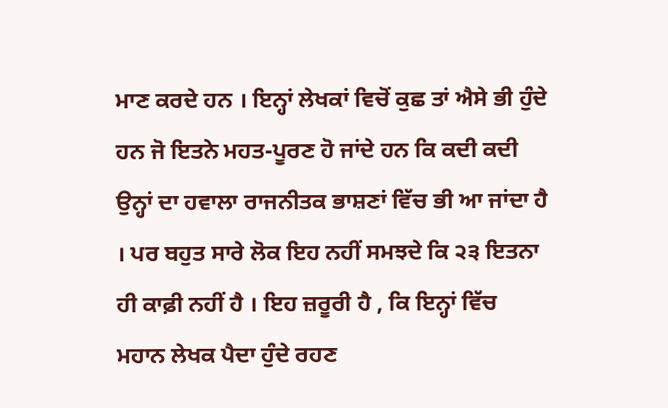ਮਾਣ ਕਰਦੇ ਹਨ । ਇਨ੍ਹਾਂ ਲੇਖਕਾਂ ਵਿਚੋਂ ਕੁਛ ਤਾਂ ਐਸੇ ਭੀ ਹੁੰਦੇ ਹਨ ਜੋ ਇਤਨੇ ਮਹਤ-ਪੂਰਣ ਹੋ ਜਾਂਦੇ ਹਨ ਕਿ ਕਦੀ ਕਦੀ ਉਨ੍ਹਾਂ ਦਾ ਹਵਾਲਾ ਰਾਜਨੀਤਕ ਭਾਸ਼ਣਾਂ ਵਿੱਚ ਭੀ ਆ ਜਾਂਦਾ ਹੈ । ਪਰ ਬਹੁਤ ਸਾਰੇ ਲੋਕ ਇਹ ਨਹੀਂ ਸਮਝਦੇ ਕਿ ੨੩ ਇਤਨਾ ਹੀ ਕਾਫ਼ੀ ਨਹੀਂ ਹੈ । ਇਹ ਜ਼ਰੂਰੀ ਹੈ , ਕਿ ਇਨ੍ਹਾਂ ਵਿੱਚ ਮਹਾਨ ਲੇਖਕ ਪੈਦਾ ਹੁੰਦੇ ਰਹਣ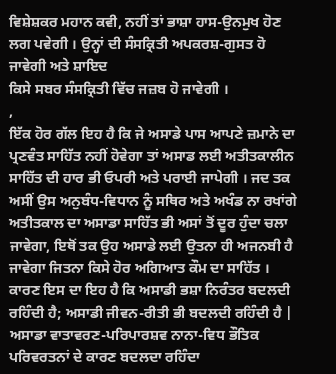ਵਿਸ਼ੇਸ਼ਕਰ ਮਹਾਨ ਕਵੀ, ਨਹੀਂ ਤਾਂ ਭਾਸ਼ਾ ਹਾਸ-ਉਨਮੁਖ ਹੋਣ ਲਗ ਪਵੇਗੀ । ਉਨ੍ਹਾਂ ਦੀ ਸੰਸਕ੍ਰਿਤੀ ਅਪਕਰਸ਼-ਗੁਸਤ ਹੋ ਜਾਵੇਗੀ ਅਤੇ ਸ਼ਾਇਦ
ਕਿਸੇ ਸਬਰ ਸੰਸਕ੍ਰਿਤੀ ਵਿੱਚ ਜਜ਼ਬ ਹੋ ਜਾਵੇਗੀ ।
,
ਇੱਕ ਹੋਰ ਗੱਲ ਇਹ ਹੈ ਕਿ ਜੇ ਅਸਾਡੇ ਪਾਸ ਆਪਣੇ ਜ਼ਮਾਨੇ ਦਾ ਪ੍ਰਣਵੰਤ ਸਾਹਿੱਤ ਨਹੀਂ ਹੋਵੇਗਾ ਤਾਂ ਅਸਾਡ ਲਈ ਅਤੀਤਕਾਲੀਨ ਸਾਹਿੱਤ ਦੀ ਹਾਰ ਭੀ ਓਪਰੀ ਅਤੇ ਪਰਾਈ ਜਾਪੇਗੀ । ਜਦ ਤਕ ਅਸੀਂ ਉਸ ਅਨੁਬੰਧ-ਵਿਧਾਨ ਨੂੰ ਸਥਿਰ ਅਤੇ ਅਖੰਡ ਨਾ ਰਖਾਂਗੇ ਅਤੀਤਕਾਲ ਦਾ ਅਸਾਡਾ ਸਾਹਿੱਤ ਭੀ ਅਸਾਂ ਤੋਂ ਦੂਰ ਹੁੰਦਾ ਚਲਾ ਜਾਵੇਗਾ, ਇਥੋਂ ਤਕ ਉਹ ਅਸਾਡੇ ਲਈ ਉਤਨਾ ਹੀ ਅਜਨਬੀ ਹੈ ਜਾਵੇਗਾ ਜਿਤਨਾ ਕਿਸੇ ਹੋਰ ਅਗਿਆਤ ਕੌਮ ਦਾ ਸਾਹਿੱਤ । ਕਾਰਣ ਇਸ ਦਾ ਇਹ ਹੈ ਕਿ ਅਸਾਡੀ ਭਸ਼ਾ ਨਿਰੰਤਰ ਬਦਲਦੀ ਰਹਿੰਦੀ ਹੈ; ਅਸਾਡੀ ਜੀਵਨ-ਰੀਤੀ ਭੀ ਬਦਲਦੀ ਰਹਿੰਦੀ ਹੈ | ਅਸਾਡਾ ਵਾਤਾਵਰਣ-ਪਰਿਪਾਰਸ਼ਵ ਨਾਨਾ-ਵਿਧ ਭੌਤਿਕ ਪਰਿਵਰਤਨਾਂ ਦੇ ਕਾਰਣ ਬਦਲਦਾ ਰਹਿੰਦਾ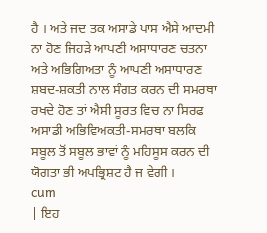ਹੈ । ਅਤੇ ਜਦ ਤਕ ਅਸਾਡੇ ਪਾਸ ਐਸੇ ਆਦਮੀ ਨਾ ਹੋਣ ਜਿਹੜੇ ਆਪਣੀ ਅਸਾਧਾਰਣ ਚਤਨਾ ਅਤੇ ਅਭਿਗਿਅਤਾ ਨੂੰ ਆਪਣੀ ਅਸਾਧਾਰਣ ਸ਼ਬਦ-ਸ਼ਕਤੀ ਨਾਲ ਸੰਗਤ ਕਰਨ ਦੀ ਸਮਰਥਾ ਰਖਦੇ ਹੋਣ ਤਾਂ ਐਸੀ ਸੂਰਤ ਵਿਚ ਨਾ ਸਿਰਫ ਅਸਾਡੀ ਅਭਿਵਿਅਕਤੀ-ਸਮਰਥਾ ਬਲਕਿ ਸਬੂਲ ਤੋਂ ਸਬੂਲ ਭਾਵਾਂ ਨੂੰ ਮਹਿਸੂਸ ਕਰਨ ਦੀ ਯੋਗਤਾ ਭੀ ਅਪਭ੍ਰਿਸ਼ਟ ਹੈ ਜ ਵੇਗੀ ।
cum
| ਇਹ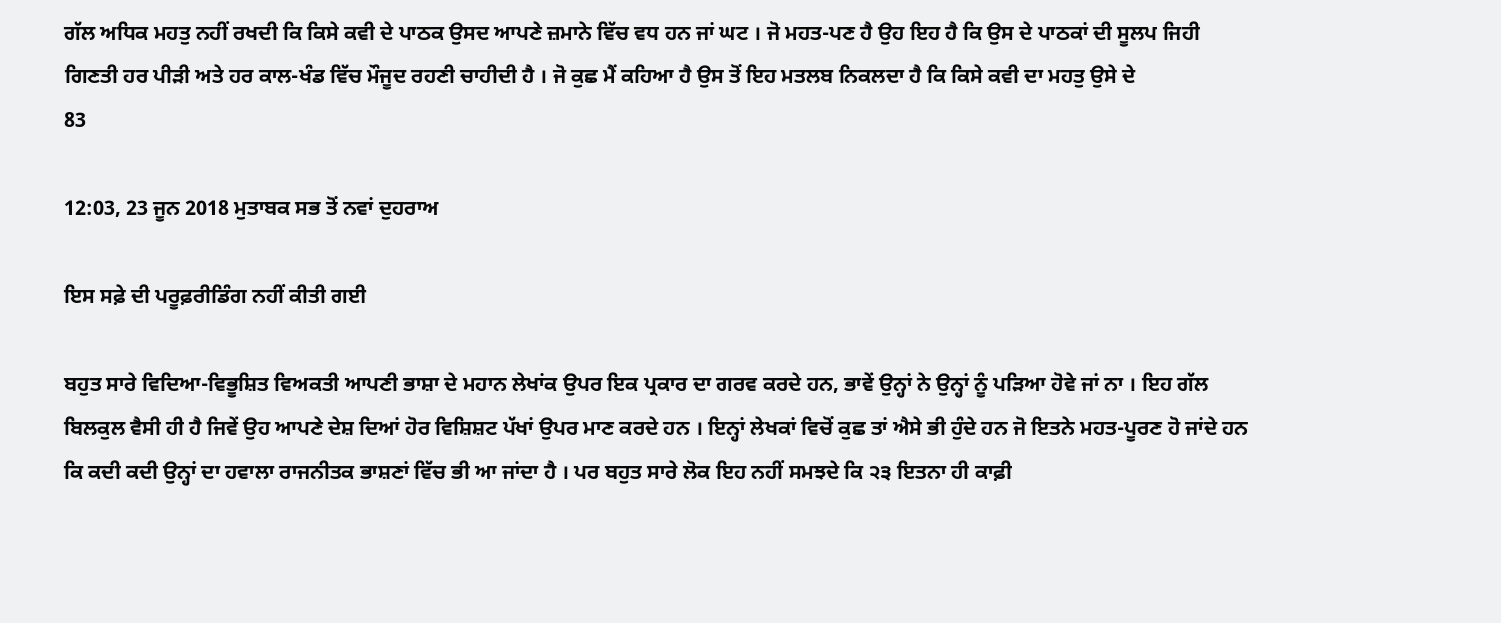ਗੱਲ ਅਧਿਕ ਮਹਤੁ ਨਹੀਂ ਰਖਦੀ ਕਿ ਕਿਸੇ ਕਵੀ ਦੇ ਪਾਠਕ ਉਸਦ ਆਪਣੇ ਜ਼ਮਾਨੇ ਵਿੱਚ ਵਧ ਹਨ ਜਾਂ ਘਟ । ਜੋ ਮਹਤ-ਪਣ ਹੈ ਉਹ ਇਹ ਹੈ ਕਿ ਉਸ ਦੇ ਪਾਠਕਾਂ ਦੀ ਸੂਲਪ ਜਿਹੀ ਗਿਣਤੀ ਹਰ ਪੀੜੀ ਅਤੇ ਹਰ ਕਾਲ-ਖੰਡ ਵਿੱਚ ਮੌਜੂਦ ਰਹਣੀ ਚਾਹੀਦੀ ਹੈ । ਜੋ ਕੁਛ ਮੈਂ ਕਹਿਆ ਹੈ ਉਸ ਤੋਂ ਇਹ ਮਤਲਬ ਨਿਕਲਦਾ ਹੈ ਕਿ ਕਿਸੇ ਕਵੀ ਦਾ ਮਹਤੁ ਉਸੇ ਦੇ
83

12:03, 23 ਜੂਨ 2018 ਮੁਤਾਬਕ ਸਭ ਤੋਂ ਨਵਾਂ ਦੁਹਰਾਅ

ਇਸ ਸਫ਼ੇ ਦੀ ਪਰੂਫ਼ਰੀਡਿੰਗ ਨਹੀਂ ਕੀਤੀ ਗਈ

ਬਹੁਤ ਸਾਰੇ ਵਿਦਿਆ-ਵਿਭੂਸ਼ਿਤ ਵਿਅਕਤੀ ਆਪਣੀ ਭਾਸ਼ਾ ਦੇ ਮਹਾਨ ਲੇਖਾਂਕ ਉਪਰ ਇਕ ਪ੍ਰਕਾਰ ਦਾ ਗਰਵ ਕਰਦੇ ਹਨ, ਭਾਵੇਂ ਉਨ੍ਹਾਂ ਨੇ ਉਨ੍ਹਾਂ ਨੂੰ ਪੜਿਆ ਹੋਵੇ ਜਾਂ ਨਾ । ਇਹ ਗੱਲ ਬਿਲਕੁਲ ਵੈਸੀ ਹੀ ਹੈ ਜਿਵੇਂ ਉਹ ਆਪਣੇ ਦੇਸ਼ ਦਿਆਂ ਹੋਰ ਵਿਸ਼ਿਸ਼ਟ ਪੱਖਾਂ ਉਪਰ ਮਾਣ ਕਰਦੇ ਹਨ । ਇਨ੍ਹਾਂ ਲੇਖਕਾਂ ਵਿਚੋਂ ਕੁਛ ਤਾਂ ਐਸੇ ਭੀ ਹੁੰਦੇ ਹਨ ਜੋ ਇਤਨੇ ਮਹਤ-ਪੂਰਣ ਹੋ ਜਾਂਦੇ ਹਨ ਕਿ ਕਦੀ ਕਦੀ ਉਨ੍ਹਾਂ ਦਾ ਹਵਾਲਾ ਰਾਜਨੀਤਕ ਭਾਸ਼ਣਾਂ ਵਿੱਚ ਭੀ ਆ ਜਾਂਦਾ ਹੈ । ਪਰ ਬਹੁਤ ਸਾਰੇ ਲੋਕ ਇਹ ਨਹੀਂ ਸਮਝਦੇ ਕਿ ੨੩ ਇਤਨਾ ਹੀ ਕਾਫ਼ੀ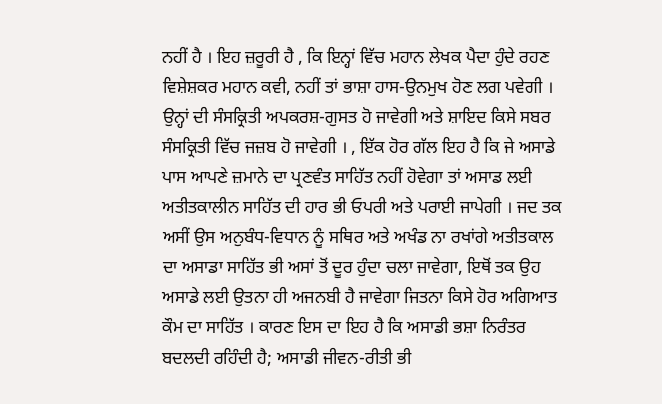ਨਹੀਂ ਹੈ । ਇਹ ਜ਼ਰੂਰੀ ਹੈ , ਕਿ ਇਨ੍ਹਾਂ ਵਿੱਚ ਮਹਾਨ ਲੇਖਕ ਪੈਦਾ ਹੁੰਦੇ ਰਹਣ ਵਿਸ਼ੇਸ਼ਕਰ ਮਹਾਨ ਕਵੀ, ਨਹੀਂ ਤਾਂ ਭਾਸ਼ਾ ਹਾਸ-ਉਨਮੁਖ ਹੋਣ ਲਗ ਪਵੇਗੀ । ਉਨ੍ਹਾਂ ਦੀ ਸੰਸਕ੍ਰਿਤੀ ਅਪਕਰਸ਼-ਗੁਸਤ ਹੋ ਜਾਵੇਗੀ ਅਤੇ ਸ਼ਾਇਦ ਕਿਸੇ ਸਬਰ ਸੰਸਕ੍ਰਿਤੀ ਵਿੱਚ ਜਜ਼ਬ ਹੋ ਜਾਵੇਗੀ । , ਇੱਕ ਹੋਰ ਗੱਲ ਇਹ ਹੈ ਕਿ ਜੇ ਅਸਾਡੇ ਪਾਸ ਆਪਣੇ ਜ਼ਮਾਨੇ ਦਾ ਪ੍ਰਣਵੰਤ ਸਾਹਿੱਤ ਨਹੀਂ ਹੋਵੇਗਾ ਤਾਂ ਅਸਾਡ ਲਈ ਅਤੀਤਕਾਲੀਨ ਸਾਹਿੱਤ ਦੀ ਹਾਰ ਭੀ ਓਪਰੀ ਅਤੇ ਪਰਾਈ ਜਾਪੇਗੀ । ਜਦ ਤਕ ਅਸੀਂ ਉਸ ਅਨੁਬੰਧ-ਵਿਧਾਨ ਨੂੰ ਸਥਿਰ ਅਤੇ ਅਖੰਡ ਨਾ ਰਖਾਂਗੇ ਅਤੀਤਕਾਲ ਦਾ ਅਸਾਡਾ ਸਾਹਿੱਤ ਭੀ ਅਸਾਂ ਤੋਂ ਦੂਰ ਹੁੰਦਾ ਚਲਾ ਜਾਵੇਗਾ, ਇਥੋਂ ਤਕ ਉਹ ਅਸਾਡੇ ਲਈ ਉਤਨਾ ਹੀ ਅਜਨਬੀ ਹੈ ਜਾਵੇਗਾ ਜਿਤਨਾ ਕਿਸੇ ਹੋਰ ਅਗਿਆਤ ਕੌਮ ਦਾ ਸਾਹਿੱਤ । ਕਾਰਣ ਇਸ ਦਾ ਇਹ ਹੈ ਕਿ ਅਸਾਡੀ ਭਸ਼ਾ ਨਿਰੰਤਰ ਬਦਲਦੀ ਰਹਿੰਦੀ ਹੈ; ਅਸਾਡੀ ਜੀਵਨ-ਰੀਤੀ ਭੀ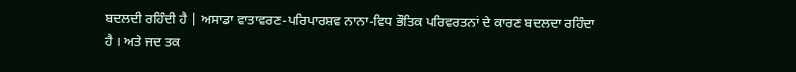ਬਦਲਦੀ ਰਹਿੰਦੀ ਹੈ | ਅਸਾਡਾ ਵਾਤਾਵਰਣ-ਪਰਿਪਾਰਸ਼ਵ ਨਾਨਾ-ਵਿਧ ਭੌਤਿਕ ਪਰਿਵਰਤਨਾਂ ਦੇ ਕਾਰਣ ਬਦਲਦਾ ਰਹਿੰਦਾ ਹੈ । ਅਤੇ ਜਦ ਤਕ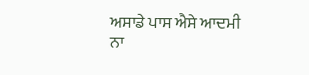ਅਸਾਡੇ ਪਾਸ ਐਸੇ ਆਦਮੀ ਨਾ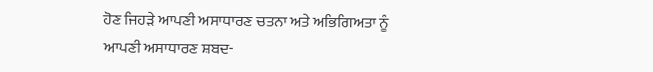ਹੋਣ ਜਿਹੜੇ ਆਪਣੀ ਅਸਾਧਾਰਣ ਚਤਨਾ ਅਤੇ ਅਭਿਗਿਅਤਾ ਨੂੰ ਆਪਣੀ ਅਸਾਧਾਰਣ ਸ਼ਬਦ-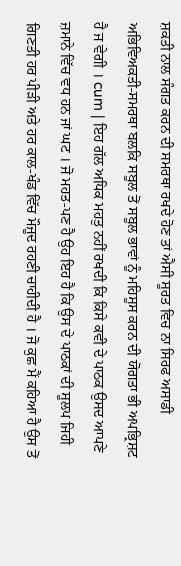ਸ਼ਕਤੀ ਨਾਲ ਸੰਗਤ ਕਰਨ ਦੀ ਸਮਰਥਾ ਰਖਦੇ ਹੋਣ ਤਾਂ ਐਸੀ ਸੂਰਤ ਵਿਚ ਨਾ ਸਿਰਫ ਅਸਾਡੀ ਅਭਿਵਿਅਕਤੀ-ਸਮਰਥਾ ਬਲਕਿ ਸਬੂਲ ਤੋਂ ਸਬੂਲ ਭਾਵਾਂ ਨੂੰ ਮਹਿਸੂਸ ਕਰਨ ਦੀ ਯੋਗਤਾ ਭੀ ਅਪਭ੍ਰਿਸ਼ਟ ਹੈ ਜ ਵੇਗੀ । cum | ਇਹ ਗੱਲ ਅਧਿਕ ਮਹਤੁ ਨਹੀਂ ਰਖਦੀ ਕਿ ਕਿਸੇ ਕਵੀ ਦੇ ਪਾਠਕ ਉਸਦ ਆਪਣੇ ਜ਼ਮਾਨੇ ਵਿੱਚ ਵਧ ਹਨ ਜਾਂ ਘਟ । ਜੋ ਮਹਤ-ਪਣ ਹੈ ਉਹ ਇਹ ਹੈ ਕਿ ਉਸ ਦੇ ਪਾਠਕਾਂ ਦੀ ਸੂਲਪ ਜਿਹੀ ਗਿਣਤੀ ਹਰ ਪੀੜੀ ਅਤੇ ਹਰ ਕਾਲ-ਖੰਡ ਵਿੱਚ ਮੌਜੂਦ ਰਹਣੀ ਚਾਹੀਦੀ ਹੈ । ਜੋ ਕੁਛ ਮੈਂ ਕਹਿਆ ਹੈ ਉਸ ਤੋਂ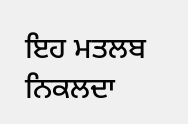ਇਹ ਮਤਲਬ ਨਿਕਲਦਾ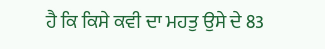ਹੈ ਕਿ ਕਿਸੇ ਕਵੀ ਦਾ ਮਹਤੁ ਉਸੇ ਦੇ 83